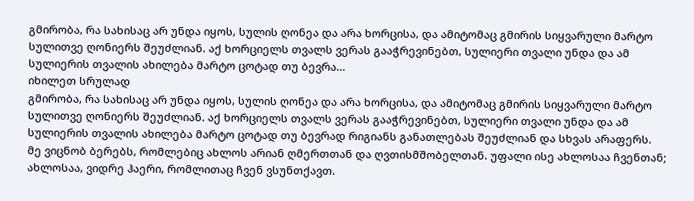გმირობა, რა სახისაც არ უნდა იყოს, სულის ღონეა და არა ხორცისა, და ამიტომაც გმირის სიყვარული მარტო სულითვე ღონიერს შეუძლიან. აქ ხორციელს თვალს ვერას გააჭრევინებთ, სულიერი თვალი უნდა და ამ სულიერის თვალის ახილება მარტო ცოტად თუ ბევრა...
იხილეთ სრულად
გმირობა, რა სახისაც არ უნდა იყოს, სულის ღონეა და არა ხორცისა, და ამიტომაც გმირის სიყვარული მარტო სულითვე ღონიერს შეუძლიან. აქ ხორციელს თვალს ვერას გააჭრევინებთ, სულიერი თვალი უნდა და ამ სულიერის თვალის ახილება მარტო ცოტად თუ ბევრად რიგიანს განათლებას შეუძლიან და სხვას არაფერს.
მე ვიცნობ ბერებს, რომლებიც ახლოს არიან ღმერთთან და ღვთისმშობელთან. უფალი ისე ახლოსაა ჩვენთან; ახლოსაა, ვიდრე ჰაერი, რომლითაც ჩვენ ვსუნთქავთ.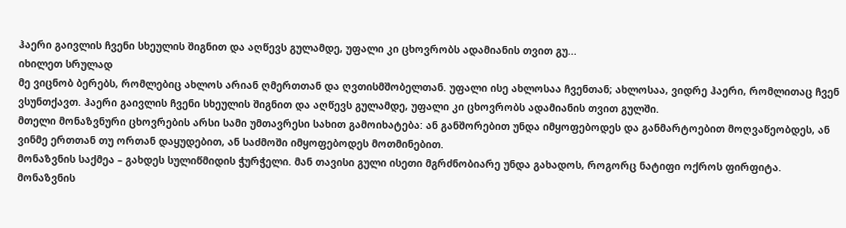ჰაერი გაივლის ჩვენი სხეულის შიგნით და აღწევს გულამდე, უფალი კი ცხოვრობს ადამიანის თვით გუ...
იხილეთ სრულად
მე ვიცნობ ბერებს, რომლებიც ახლოს არიან ღმერთთან და ღვთისმშობელთან. უფალი ისე ახლოსაა ჩვენთან; ახლოსაა, ვიდრე ჰაერი, რომლითაც ჩვენ ვსუნთქავთ. ჰაერი გაივლის ჩვენი სხეულის შიგნით და აღწევს გულამდე, უფალი კი ცხოვრობს ადამიანის თვით გულში.
მთელი მონაზვნური ცხოვრების არსი სამი უმთავრესი სახით გამოიხატება: ან განშორებით უნდა იმყოფებოდეს და განმარტოებით მოღვაწეობდეს, ან ვინმე ერთთან თუ ორთან დაყუდებით, ან საძმოში იმყოფებოდეს მოთმინებით.
მონაზვნის საქმეა – გახდეს სულიწმიდის ჭურჭელი. მან თავისი გული ისეთი მგრძნობიარე უნდა გახადოს, როგორც ნატიფი ოქროს ფირფიტა. მონაზვნის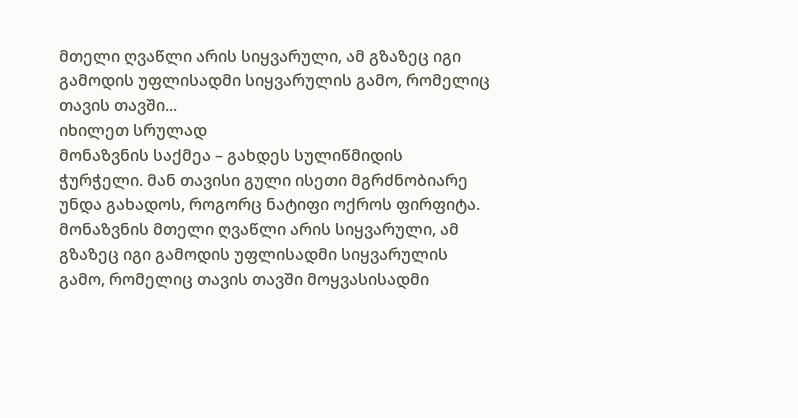მთელი ღვაწლი არის სიყვარული, ამ გზაზეც იგი გამოდის უფლისადმი სიყვარულის გამო, რომელიც თავის თავში...
იხილეთ სრულად
მონაზვნის საქმეა – გახდეს სულიწმიდის ჭურჭელი. მან თავისი გული ისეთი მგრძნობიარე უნდა გახადოს, როგორც ნატიფი ოქროს ფირფიტა. მონაზვნის მთელი ღვაწლი არის სიყვარული, ამ გზაზეც იგი გამოდის უფლისადმი სიყვარულის გამო, რომელიც თავის თავში მოყვასისადმი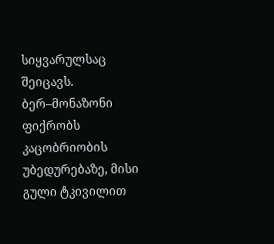სიყვარულსაც შეიცავს. ბერ–მონაზონი ფიქრობს კაცობრიობის უბედურებაზე, მისი გული ტკივილით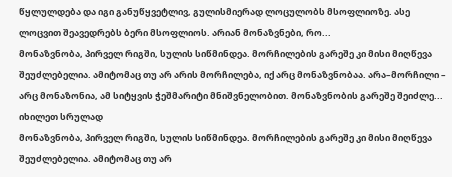წყლულდება და იგი განუწყვეტლივ, გულისმიერად ლოცულობს მსოფლიოზე. ასე ლოცვით შეავედრებს ბერი მსოფლიოს. არიან მონაზვნები, რო...
მონაზვნობა, პირველ რიგში, სულის სიწმინდეა. მორჩილების გარეშე კი მისი მიღწევა შეუძლებელია. ამიტომაც თუ არ არის მორჩილება, იქ არც მონაზვნობაა. არა–მორჩილი – არც მონაზონია, ამ სიტყვის ჭეშმარიტი მნიშვნელობით. მონაზვნობის გარეშე შეიძლე...
იხილეთ სრულად
მონაზვნობა, პირველ რიგში, სულის სიწმინდეა. მორჩილების გარეშე კი მისი მიღწევა შეუძლებელია. ამიტომაც თუ არ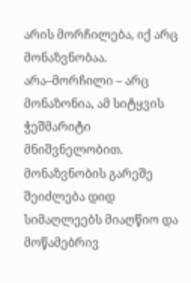არის მორჩილება, იქ არც მონაზვნობაა. არა–მორჩილი – არც მონაზონია, ამ სიტყვის ჭეშმარიტი მნიშვნელობით. მონაზვნობის გარეშე შეიძლება დიდ სიმაღლეებს მიაღწიო და მოწამებრივ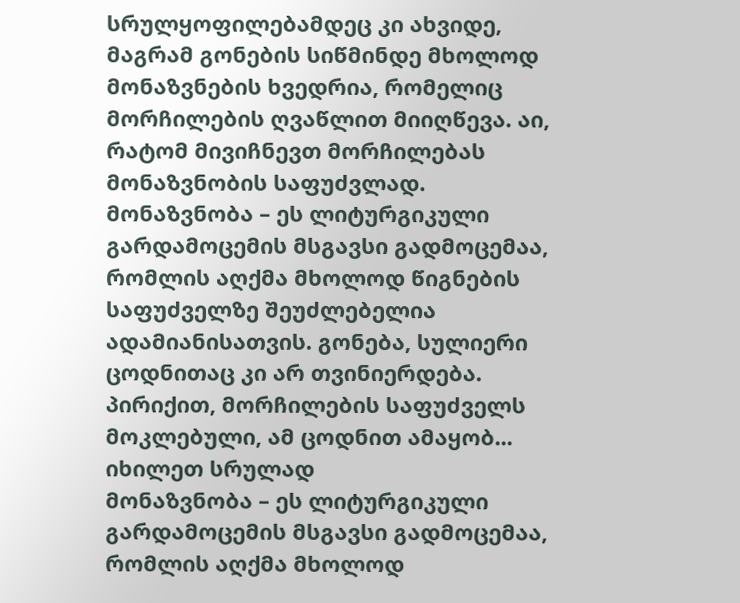სრულყოფილებამდეც კი ახვიდე, მაგრამ გონების სიწმინდე მხოლოდ მონაზვნების ხვედრია, რომელიც მორჩილების ღვაწლით მიიღწევა. აი, რატომ მივიჩნევთ მორჩილებას მონაზვნობის საფუძვლად.
მონაზვნობა – ეს ლიტურგიკული გარდამოცემის მსგავსი გადმოცემაა, რომლის აღქმა მხოლოდ წიგნების საფუძველზე შეუძლებელია ადამიანისათვის. გონება, სულიერი ცოდნითაც კი არ თვინიერდება. პირიქით, მორჩილების საფუძველს მოკლებული, ამ ცოდნით ამაყობ...
იხილეთ სრულად
მონაზვნობა – ეს ლიტურგიკული გარდამოცემის მსგავსი გადმოცემაა, რომლის აღქმა მხოლოდ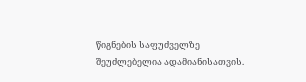წიგნების საფუძველზე შეუძლებელია ადამიანისათვის.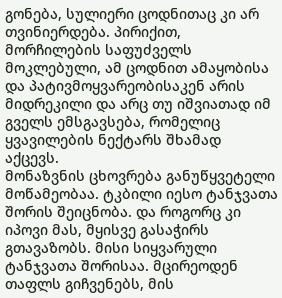გონება, სულიერი ცოდნითაც კი არ თვინიერდება. პირიქით, მორჩილების საფუძველს მოკლებული, ამ ცოდნით ამაყობისა და პატივმოყვარეობისაკენ არის მიდრეკილი და არც თუ იშვიათად იმ გველს ემსგავსება, რომელიც ყვავილების ნექტარს შხამად აქცევს.
მონაზვნის ცხოვრება განუწყვეტელი მოწამეობაა. ტკბილი იესო ტანჯვათა შორის შეიცნობა. და როგორც კი იპოვი მას, მყისვე გასაჭირს გთავაზობს. მისი სიყვარული ტანჯვათა შორისაა. მცირეოდენ თაფლს გიჩვენებს, მის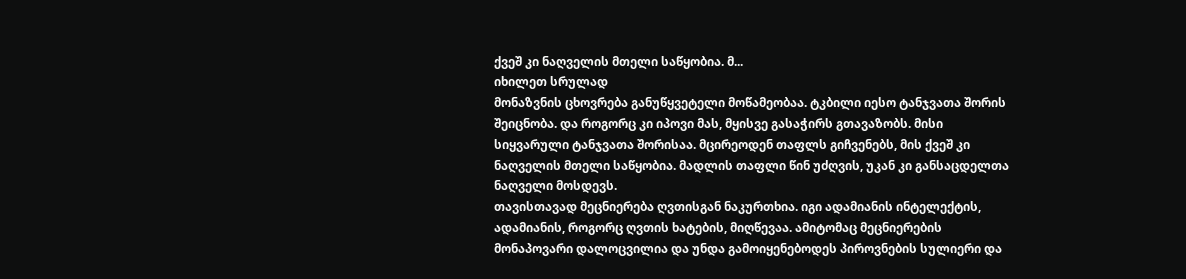ქვეშ კი ნაღველის მთელი საწყობია. მ...
იხილეთ სრულად
მონაზვნის ცხოვრება განუწყვეტელი მოწამეობაა. ტკბილი იესო ტანჯვათა შორის შეიცნობა. და როგორც კი იპოვი მას, მყისვე გასაჭირს გთავაზობს. მისი სიყვარული ტანჯვათა შორისაა. მცირეოდენ თაფლს გიჩვენებს, მის ქვეშ კი ნაღველის მთელი საწყობია. მადლის თაფლი წინ უძღვის, უკან კი განსაცდელთა ნაღველი მოსდევს.
თავისთავად მეცნიერება ღვთისგან ნაკურთხია. იგი ადამიანის ინტელექტის, ადამიანის, როგორც ღვთის ხატების, მიღწევაა. ამიტომაც მეცნიერების მონაპოვარი დალოცვილია და უნდა გამოიყენებოდეს პიროვნების სულიერი და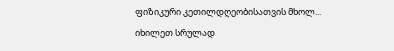ფიზიკური კეთილდღეობისათვის მხოლ...
იხილეთ სრულად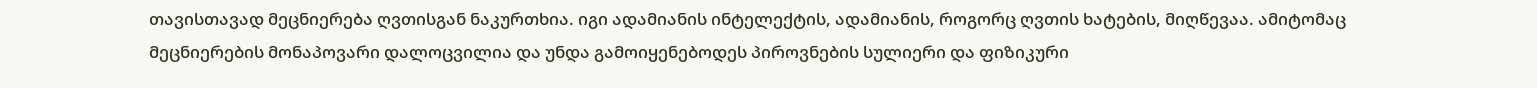თავისთავად მეცნიერება ღვთისგან ნაკურთხია. იგი ადამიანის ინტელექტის, ადამიანის, როგორც ღვთის ხატების, მიღწევაა. ამიტომაც მეცნიერების მონაპოვარი დალოცვილია და უნდა გამოიყენებოდეს პიროვნების სულიერი და ფიზიკური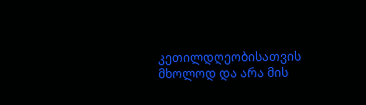კეთილდღეობისათვის მხოლოდ და არა მის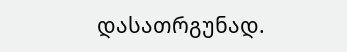დასათრგუნად.